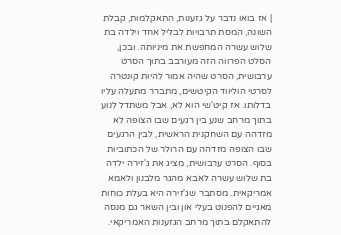| אז בואו נדבר על גזענות, התאקלמות, קבלת השונה, המסת תרבויות לבליל אחד וילדה בת שלוש עשרה המחפשת את מיניותה. ובכן, הסלט הפרווה הזה מעורבב בתוך הסרט ערבושית, הסרט שהיה אמור להיות קונטרה לסרטי הוליווד הקיטשים, מתברר מתעלה עליו בדלותו. אז קיט'שי הוא לא, אבל משתדל לנוע בתוך מרחב שנע בין רגעים שבו הצופה לא מזדהה עם השחקנית הראשית, לבין הרגעים שבו הצופה מזדהה עם הרולר של הכתוביות בסוף. הסרט ערבושית, מציג את ג'זירה ילדה בת שלוש עשרה לאבא מהגר מלבנון ולאמא אמריקאית. מסתבר שג'זירה היא בעלת כוחות מאגיים להפנוט בעלי און ובין השאר גם מנסה להתאקלם בתוך מרחב הגזענות האמריקאי.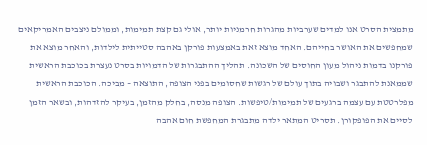מתמצית הסרט אנו למדים שערביות מהגרות חרמניות יותר, אולי גם קצת תמימות, וממולם ניצבים האמריקאים שמחפשים את האושר בחייהם. האחד מוצא זאת באמצעות פורקן באהבה סטייתית לילדות, והאחר מוצא את פורקנו בדמות ניהול מעון החוסים של השכונה. תהליך ההתבגרות של הדמויות בסרט נעצרת בכוכבת הראשית שממאנת להתבגר ושבויה בתוך עולם של רגשות שחסומים בפני הצופה, התוצאה – מביכה. הכוכבת הראשית מפלרטטת עם עצמה ברגעים של תמימות/טיפשות. הצופה מנסה, בחלק מהזמן, בעיקר להזדהות, ובשאר הזמן לסיים את הפופקורן. תסריט המתאר ילדה מתבגרת המחפשת חום אהבה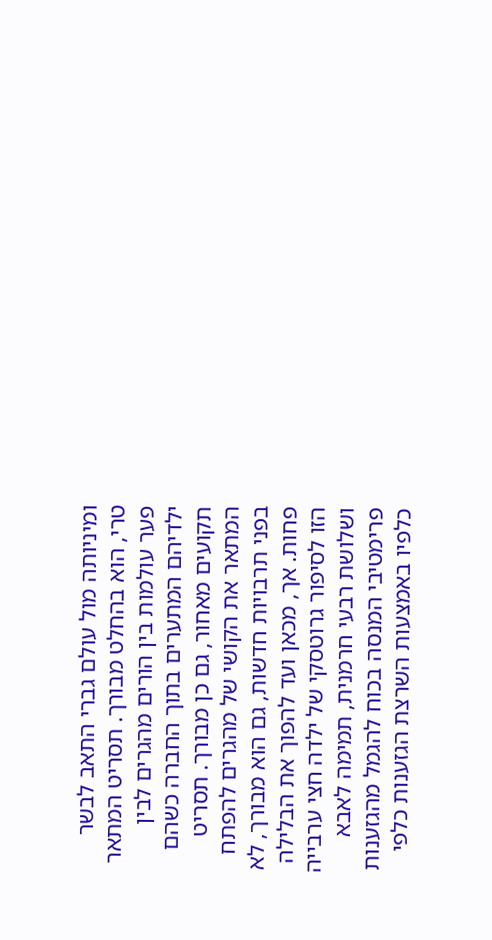ומיניותה מול עולם גברי התאב לבשר טרי, הוא בהחלט מבורך. תסריט המתאר פער עולמות בין הורים מהגרים לבין ילדיהם המתערים בתוך החברה כשהם תקועים מאחור, גם כן מבורך. תסריט המתאר את הקושי של מהגרים להפתח בפני תרבויות חדשות, גם הוא מבורך, לא פחות. אך, מכאן ועד להפוך את הבלילה הזו לסיפור גרוטסקי של ילדה חצי ערבייה ושלושת רבעי חרמנית, תמימה לאבא פרימטיבי המנסה בכוח להגמל מהגזענות כלפיו באמצעות השרצת הגזענות כלפי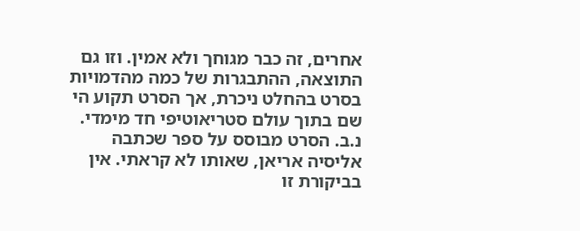אחרים, זה כבר מגוחך ולא אמין. וזו גם התוצאה, ההתבגרות של כמה מהדמויות בסרט בהחלט ניכרת, אך הסרט תקוע הי שם בתוך עולם סטריאוטיפי חד מימדי. נ.ב. הסרט מבוסס על ספר שכתבה אליסיה אריאן, שאותו לא קראתי. אין בביקורת זו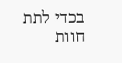בכדי לתת חוות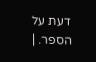דעת על הספר. |